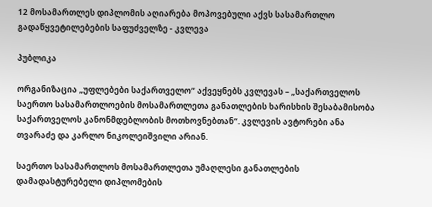12 მოსამართლეს დიპლომის აღიარება მოპოვებული აქვს სასამართლო გადაწყვეტილებების საფუძველზე - კვლევა

პუბლიკა

ორგანიზაცია „უფლებები საქართველო“ აქვეყნებს კვლევას – „საქართველოს საერთო სასამართლოების მოსამართლეთა განათლების ხარისხის შესაბამისობა საქართველოს კანონმდებლობის მოთხოვნებთან“. კვლევის ავტორები ანა თვარაძე და კარლო ნიკოლეიშვილი არიან.

საერთო სასამართლოს მოსამართლეთა უმაღლესი განათლების დამადასტურებელი დიპლომების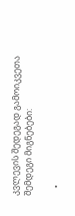კვლევის შედეგად გამოიკვეთა შემდეგი მიგნებები:

    •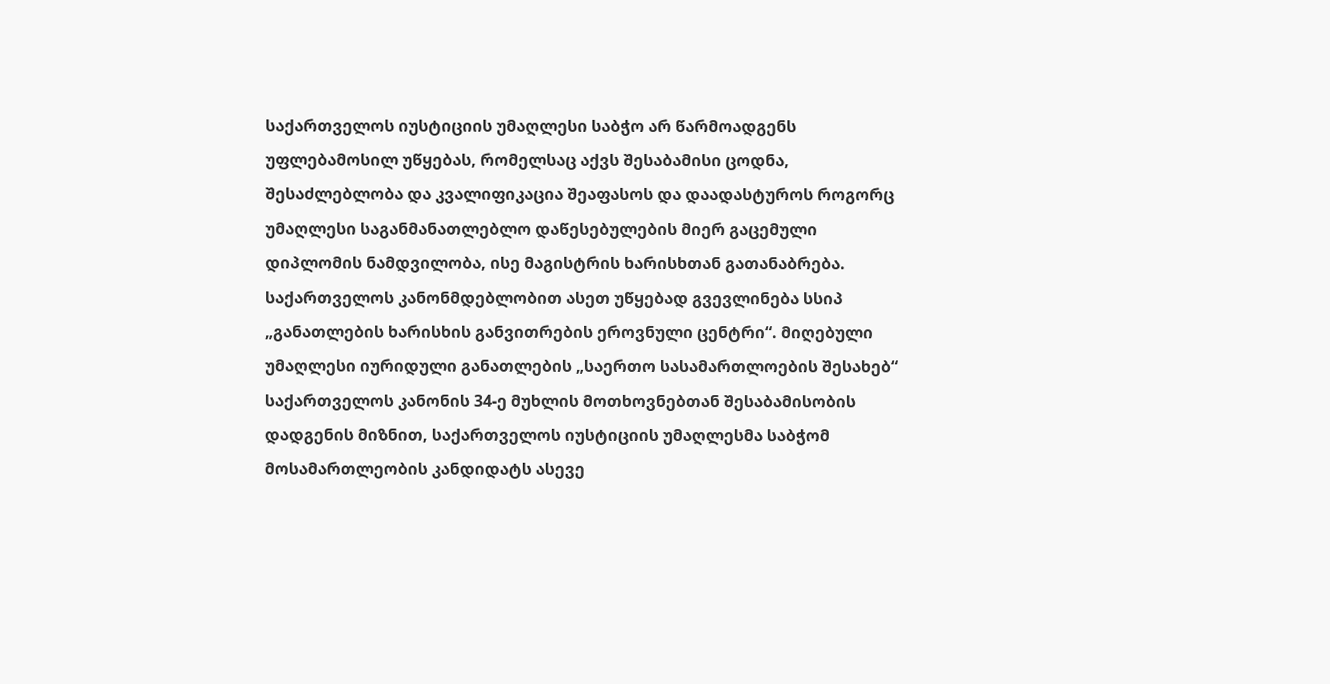საქართველოს იუსტიციის უმაღლესი საბჭო არ წარმოადგენს უფლებამოსილ უწყებას, რომელსაც აქვს შესაბამისი ცოდნა, შესაძლებლობა და კვალიფიკაცია შეაფასოს და დაადასტუროს როგორც უმაღლესი საგანმანათლებლო დაწესებულების მიერ გაცემული დიპლომის ნამდვილობა, ისე მაგისტრის ხარისხთან გათანაბრება. საქართველოს კანონმდებლობით ასეთ უწყებად გვევლინება სსიპ „განათლების ხარისხის განვითრების ეროვნული ცენტრი“. მიღებული უმაღლესი იურიდული განათლების „საერთო სასამართლოების შესახებ“ საქართველოს კანონის 34-ე მუხლის მოთხოვნებთან შესაბამისობის დადგენის მიზნით, საქართველოს იუსტიციის უმაღლესმა საბჭომ მოსამართლეობის კანდიდატს ასევე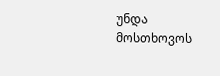უნდა მოსთხოვოს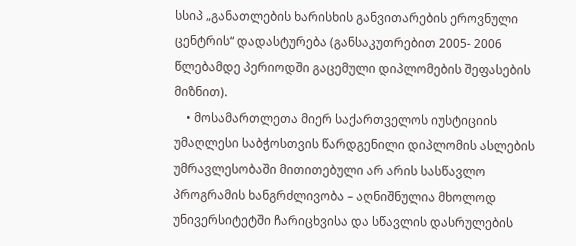სსიპ „განათლების ხარისხის განვითარების ეროვნული ცენტრის“ დადასტურება (განსაკუთრებით 2005- 2006 წლებამდე პერიოდში გაცემული დიპლომების შეფასების მიზნით).
    • მოსამართლეთა მიერ საქართველოს იუსტიციის უმაღლესი საბჭოსთვის წარდგენილი დიპლომის ასლების უმრავლესობაში მითითებული არ არის სასწავლო პროგრამის ხანგრძლივობა – აღნიშნულია მხოლოდ უნივერსიტეტში ჩარიცხვისა და სწავლის დასრულების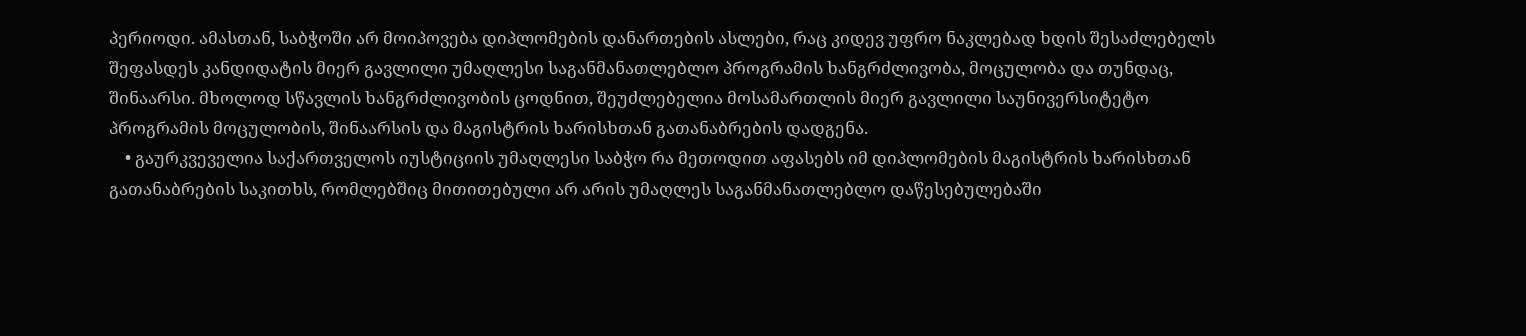პერიოდი. ამასთან, საბჭოში არ მოიპოვება დიპლომების დანართების ასლები, რაც კიდევ უფრო ნაკლებად ხდის შესაძლებელს შეფასდეს კანდიდატის მიერ გავლილი უმაღლესი საგანმანათლებლო პროგრამის ხანგრძლივობა, მოცულობა და თუნდაც, შინაარსი. მხოლოდ სწავლის ხანგრძლივობის ცოდნით, შეუძლებელია მოსამართლის მიერ გავლილი საუნივერსიტეტო პროგრამის მოცულობის, შინაარსის და მაგისტრის ხარისხთან გათანაბრების დადგენა.
    • გაურკვეველია საქართველოს იუსტიციის უმაღლესი საბჭო რა მეთოდით აფასებს იმ დიპლომების მაგისტრის ხარისხთან გათანაბრების საკითხს, რომლებშიც მითითებული არ არის უმაღლეს საგანმანათლებლო დაწესებულებაში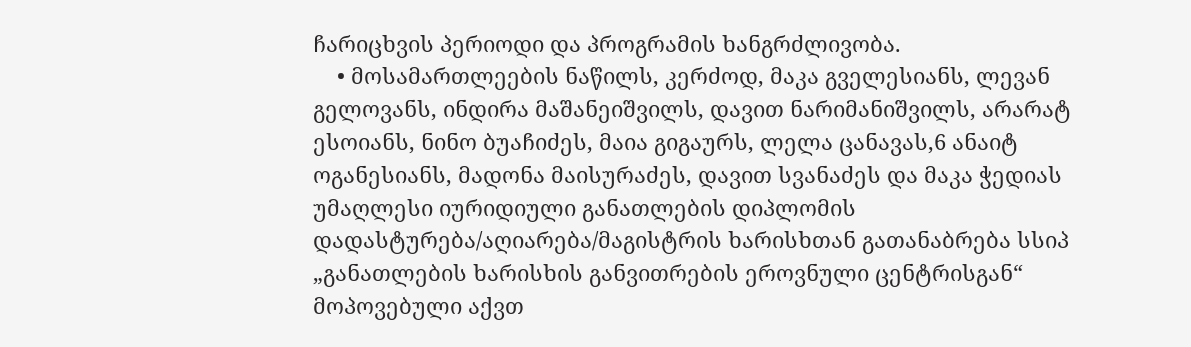ჩარიცხვის პერიოდი და პროგრამის ხანგრძლივობა.
    • მოსამართლეების ნაწილს, კერძოდ, მაკა გველესიანს, ლევან გელოვანს, ინდირა მაშანეიშვილს, დავით ნარიმანიშვილს, არარატ ესოიანს, ნინო ბუაჩიძეს, მაია გიგაურს, ლელა ცანავას,6 ანაიტ ოგანესიანს, მადონა მაისურაძეს, დავით სვანაძეს და მაკა ჭედიას უმაღლესი იურიდიული განათლების დიპლომის დადასტურება/აღიარება/მაგისტრის ხარისხთან გათანაბრება სსიპ „განათლების ხარისხის განვითრების ეროვნული ცენტრისგან“ მოპოვებული აქვთ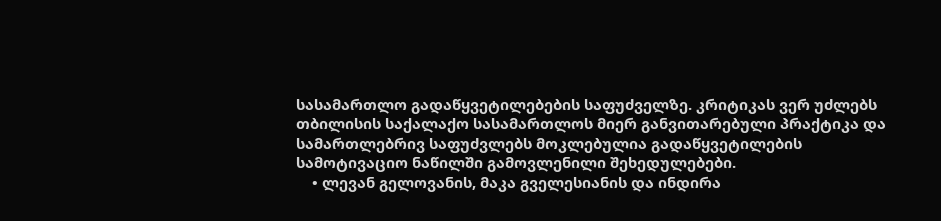სასამართლო გადაწყვეტილებების საფუძველზე. კრიტიკას ვერ უძლებს თბილისის საქალაქო სასამართლოს მიერ განვითარებული პრაქტიკა და სამართლებრივ საფუძვლებს მოკლებულია გადაწყვეტილების სამოტივაციო ნაწილში გამოვლენილი შეხედულებები.
    • ლევან გელოვანის, მაკა გველესიანის და ინდირა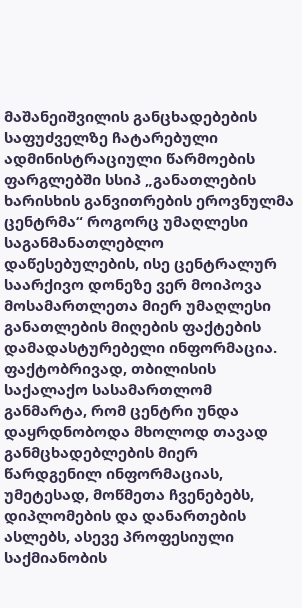მაშანეიშვილის განცხადებების საფუძველზე ჩატარებული ადმინისტრაციული წარმოების ფარგლებში სსიპ „განათლების ხარისხის განვითრების ეროვნულმა ცენტრმა“ როგორც უმაღლესი საგანმანათლებლო დაწესებულების, ისე ცენტრალურ საარქივო დონეზე ვერ მოიპოვა მოსამართლეთა მიერ უმაღლესი განათლების მიღების ფაქტების დამადასტურებელი ინფორმაცია. ფაქტობრივად, თბილისის საქალაქო სასამართლომ განმარტა, რომ ცენტრი უნდა დაყრდნობოდა მხოლოდ თავად განმცხადებლების მიერ წარდგენილ ინფორმაციას, უმეტესად, მოწმეთა ჩვენებებს, დიპლომების და დანართების ასლებს, ასევე პროფესიული საქმიანობის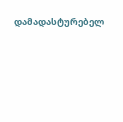დამადასტურებელ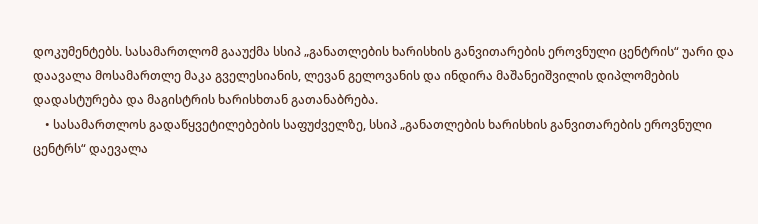დოკუმენტებს. სასამართლომ გააუქმა სსიპ „განათლების ხარისხის განვითარების ეროვნული ცენტრის“ უარი და დაავალა მოსამართლე მაკა გველესიანის, ლევან გელოვანის და ინდირა მაშანეიშვილის დიპლომების დადასტურება და მაგისტრის ხარისხთან გათანაბრება.
    • სასამართლოს გადაწყვეტილებების საფუძველზე, სსიპ „განათლების ხარისხის განვითარების ეროვნული ცენტრს“ დაევალა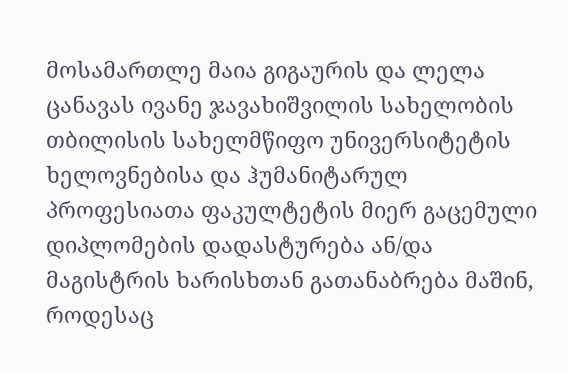მოსამართლე მაია გიგაურის და ლელა ცანავას ივანე ჯავახიშვილის სახელობის თბილისის სახელმწიფო უნივერსიტეტის ხელოვნებისა და ჰუმანიტარულ პროფესიათა ფაკულტეტის მიერ გაცემული დიპლომების დადასტურება ან/და მაგისტრის ხარისხთან გათანაბრება მაშინ, როდესაც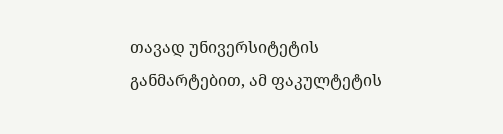თავად უნივერსიტეტის განმარტებით, ამ ფაკულტეტის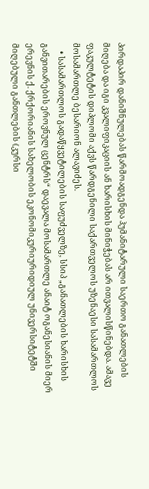პირდაპირ დანიშნულებას წარმოადგენდა ჰუმანიტარული საერთო განათლების მიღება და იგი კვალიფიკაციის ან ხარისხის მინიჭებას არ ითვალისწინებდა. ამავე ფაკულტეტის დიპლომი აქვს წარდგენილი საქართველოს უზენაესი სასამართლოს მოსამართლე ბესარიონ ალავიძეს.
    • სასამართლოს გადაწყვეტილების საფუძველზე, სსიპ „განათლების ხარისხის განვითარების ეროვნულ ცენტრს“ დაევალა მოსამართლე ანაიტ ოგანესიანის მიერ ერევნის ქ. ქრქორიანის სახელობის ეკონომიკურიურიდიულ უნივერსიტეტში მიღებული განთლების (კურსი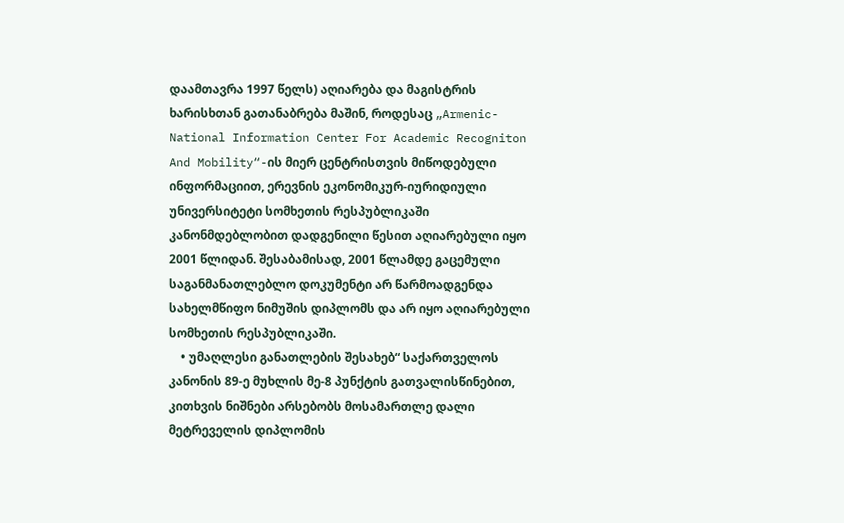დაამთავრა 1997 წელს) აღიარება და მაგისტრის ხარისხთან გათანაბრება მაშინ, როდესაც „Armenic-National Information Center For Academic Recogniton And Mobility“-ის მიერ ცენტრისთვის მიწოდებული ინფორმაციით, ერევნის ეკონომიკურ-იურიდიული უნივერსიტეტი სომხეთის რესპუბლიკაში კანონმდებლობით დადგენილი წესით აღიარებული იყო 2001 წლიდან. შესაბამისად, 2001 წლამდე გაცემული საგანმანათლებლო დოკუმენტი არ წარმოადგენდა სახელმწიფო ნიმუშის დიპლომს და არ იყო აღიარებული სომხეთის რესპუბლიკაში.
    • უმაღლესი განათლების შესახებ“ საქართველოს კანონის 89-ე მუხლის მე-8 პუნქტის გათვალისწინებით, კითხვის ნიშნები არსებობს მოსამართლე დალი მეტრეველის დიპლომის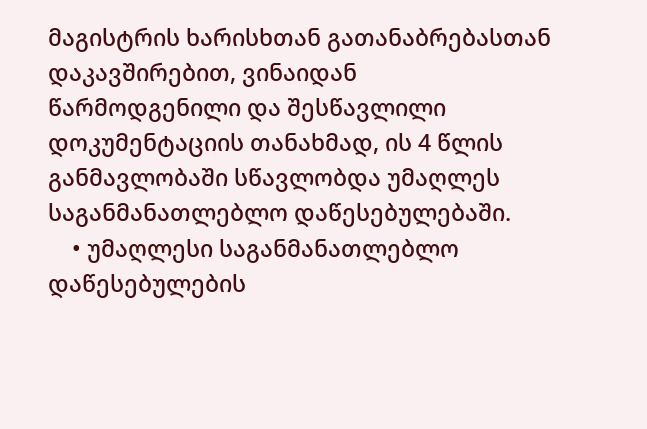მაგისტრის ხარისხთან გათანაბრებასთან დაკავშირებით, ვინაიდან წარმოდგენილი და შესწავლილი დოკუმენტაციის თანახმად, ის 4 წლის განმავლობაში სწავლობდა უმაღლეს საგანმანათლებლო დაწესებულებაში.
    • უმაღლესი საგანმანათლებლო დაწესებულების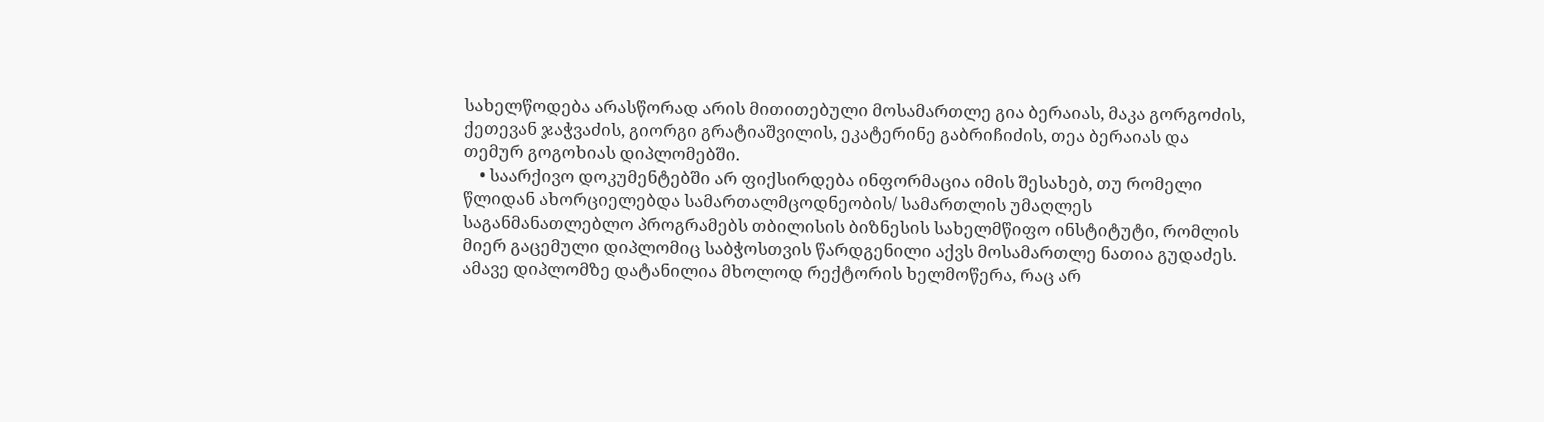სახელწოდება არასწორად არის მითითებული მოსამართლე გია ბერაიას, მაკა გორგოძის, ქეთევან ჯაჭვაძის, გიორგი გრატიაშვილის, ეკატერინე გაბრიჩიძის, თეა ბერაიას და თემურ გოგოხიას დიპლომებში.
    • საარქივო დოკუმენტებში არ ფიქსირდება ინფორმაცია იმის შესახებ, თუ რომელი წლიდან ახორციელებდა სამართალმცოდნეობის/ სამართლის უმაღლეს საგანმანათლებლო პროგრამებს თბილისის ბიზნესის სახელმწიფო ინსტიტუტი, რომლის მიერ გაცემული დიპლომიც საბჭოსთვის წარდგენილი აქვს მოსამართლე ნათია გუდაძეს. ამავე დიპლომზე დატანილია მხოლოდ რექტორის ხელმოწერა, რაც არ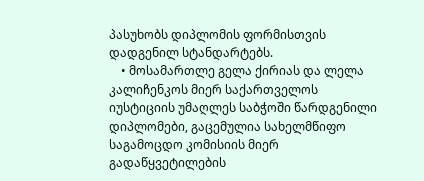პასუხობს დიპლომის ფორმისთვის დადგენილ სტანდარტებს.
    • მოსამართლე გელა ქირიას და ლელა კალიჩენკოს მიერ საქართველოს იუსტიციის უმაღლეს საბჭოში წარდგენილი დიპლომები, გაცემულია სახელმწიფო საგამოცდო კომისიის მიერ გადაწყვეტილების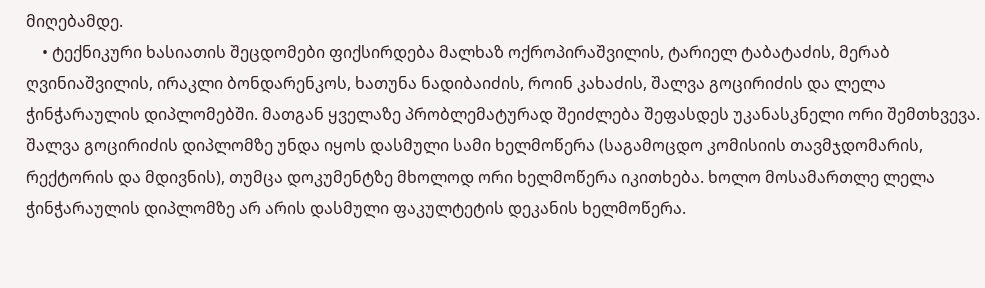მიღებამდე.
    • ტექნიკური ხასიათის შეცდომები ფიქსირდება მალხაზ ოქროპირაშვილის, ტარიელ ტაბატაძის, მერაბ ღვინიაშვილის, ირაკლი ბონდარენკოს, ხათუნა ნადიბაიძის, როინ კახაძის, შალვა გოცირიძის და ლელა ჭინჭარაულის დიპლომებში. მათგან ყველაზე პრობლემატურად შეიძლება შეფასდეს უკანასკნელი ორი შემთხვევა. შალვა გოცირიძის დიპლომზე უნდა იყოს დასმული სამი ხელმოწერა (საგამოცდო კომისიის თავმჯდომარის, რექტორის და მდივნის), თუმცა დოკუმენტზე მხოლოდ ორი ხელმოწერა იკითხება. ხოლო მოსამართლე ლელა ჭინჭარაულის დიპლომზე არ არის დასმული ფაკულტეტის დეკანის ხელმოწერა.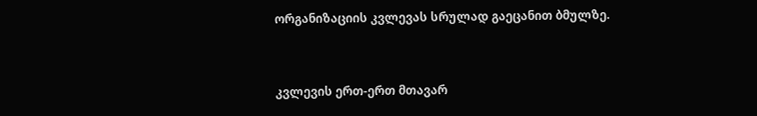ორგანიზაციის კვლევას სრულად გაეცანით ბმულზე.


კვლევის ერთ-ერთ მთავარ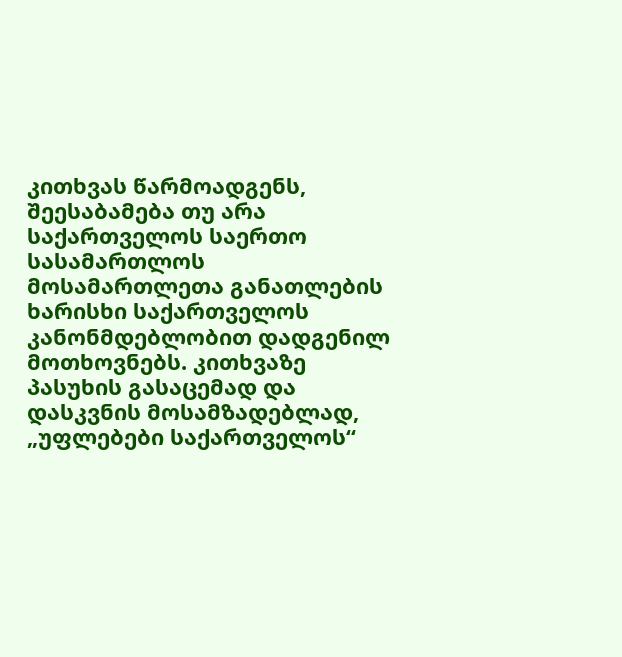კითხვას წარმოადგენს, შეესაბამება თუ არა საქართველოს საერთო სასამართლოს მოსამართლეთა განათლების ხარისხი საქართველოს კანონმდებლობით დადგენილ მოთხოვნებს. კითხვაზე პასუხის გასაცემად და დასკვნის მოსამზადებლად, „უფლებები საქართველოს“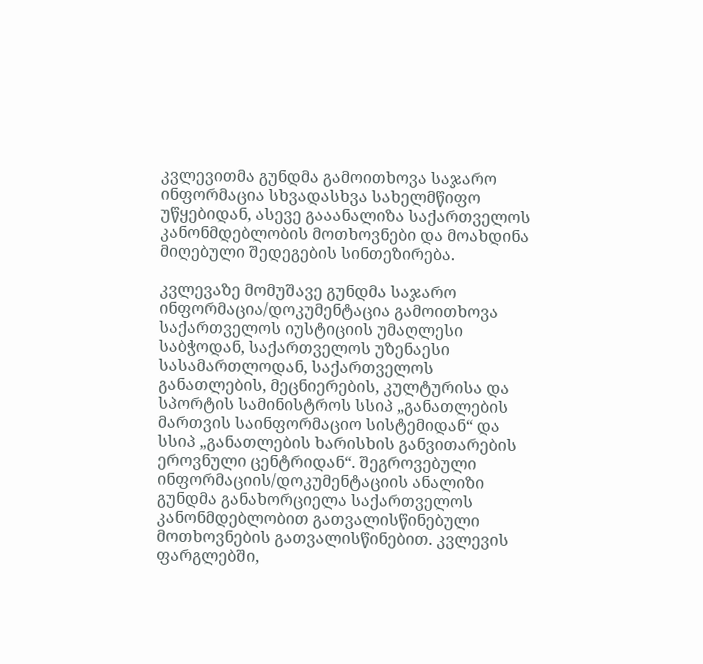კვლევითმა გუნდმა გამოითხოვა საჯარო ინფორმაცია სხვადასხვა სახელმწიფო უწყებიდან, ასევე გააანალიზა საქართველოს კანონმდებლობის მოთხოვნები და მოახდინა მიღებული შედეგების სინთეზირება.

კვლევაზე მომუშავე გუნდმა საჯარო ინფორმაცია/დოკუმენტაცია გამოითხოვა საქართველოს იუსტიციის უმაღლესი საბჭოდან, საქართველოს უზენაესი სასამართლოდან, საქართველოს განათლების, მეცნიერების, კულტურისა და სპორტის სამინისტროს სსიპ „განათლების მართვის საინფორმაციო სისტემიდან“ და სსიპ „განათლების ხარისხის განვითარების ეროვნული ცენტრიდან“. შეგროვებული ინფორმაციის/დოკუმენტაციის ანალიზი გუნდმა განახორციელა საქართველოს კანონმდებლობით გათვალისწინებული მოთხოვნების გათვალისწინებით. კვლევის ფარგლებში,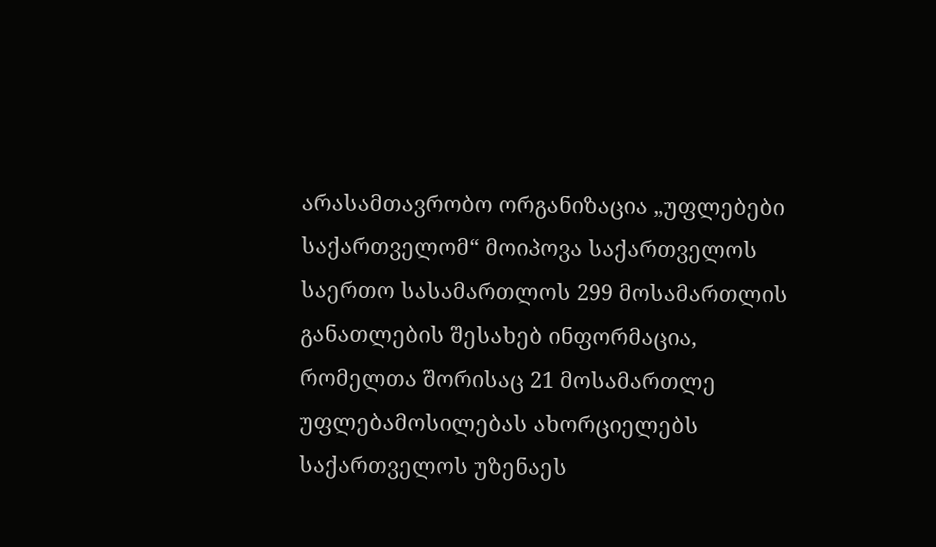არასამთავრობო ორგანიზაცია „უფლებები საქართველომ“ მოიპოვა საქართველოს საერთო სასამართლოს 299 მოსამართლის განათლების შესახებ ინფორმაცია, რომელთა შორისაც 21 მოსამართლე უფლებამოსილებას ახორციელებს საქართველოს უზენაეს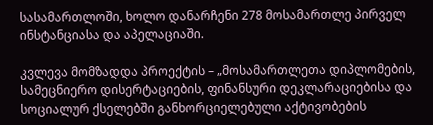სასამართლოში, ხოლო დანარჩენი 278 მოსამართლე პირველ ინსტანციასა და აპელაციაში.

კვლევა მომზადდა პროექტის – „მოსამართლეთა დიპლომების, სამეცნიერო დისერტაციების, ფინანსური დეკლარაციებისა და სოციალურ ქსელებში განხორციელებული აქტივობების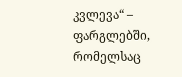კვლევა“ – ფარგლებში, რომელსაც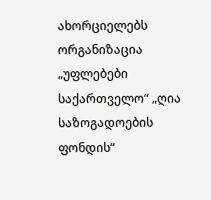ახორციელებს ორგანიზაცია „უფლებები საქართველო“ „ღია საზოგადოების ფონდის“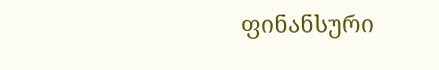ფინანსური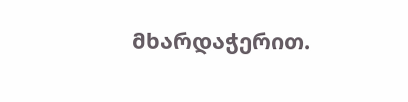მხარდაჭერით.